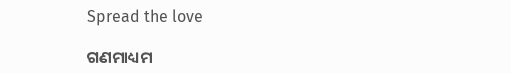Spread the love

ଗଣମାଧ୍ୟମ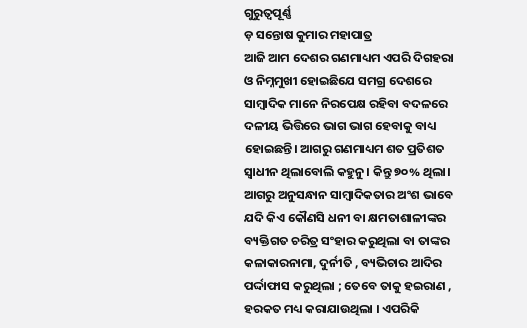ଗୁରୁତ୍ୱପୂର୍ଣ୍ଣ
ଡ଼ ସନ୍ତୋଷ କୁମାର ମହାପାତ୍ର
ଆଜି ଆମ ଦେଶର ଗଣମାଧ୍ୟମ ଏପରି ଦିଗହରା ଓ ନିମ୍ନମୁଖୀ ହୋଇଛିଯେ ସମଗ୍ର ଦେଶରେ ସାମ୍ୱାଦିକ ମାନେ ନିରପେକ୍ଷ ରହିବା ବଦଳରେ ଦଳୀୟ ଭିତ୍ତିରେ ଭାଗ ଭାଗ ହେବାକୁ ବାଧ୍ୟ ହୋଇଛନ୍ତି। ଆଗରୁ ଗଣମାଧ୍ୟମ ଶତ ପ୍ରତିଶତ ସ୍ଵାଧୀନ ଥିଲାବୋଲି କହୁନୁ। କିନ୍ତୁ ୭୦% ଥିଲା। ଆଗରୁ ଅନୁସନ୍ଧାନ ସାମ୍ବାଦିକତାର ଅଂଶ ଭାବେ ଯଦି କିଏ କୌଣସି ଧନୀ ବା କ୍ଷମତାଶାଳୀଙ୍କର ବ୍ୟକ୍ତିଗତ ଚରିତ୍ର ସଂହାର କରୁଥିଲା ବା ତାଙ୍କର କଳାକାରନାମା, ଦୁର୍ନୀତି , ବ୍ୟଭିଚାର ଆଦିର ପର୍ଦ୍ଦାଫାସ କରୁଥିଲା ; ତେବେ ତାକୁ ହଇରାଣ , ହରକତ ମଧ୍ୟ କରାଯାଉଥିଲା । ଏପରିକି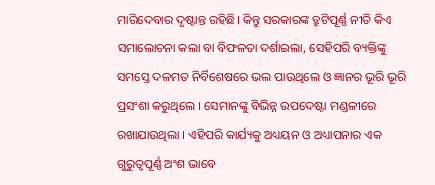ମାରିଦେବାର ଦୃଷ୍ଟାନ୍ତ ରହିଛି। କିନ୍ତୁ ସରକାରଙ୍କ ତ୍ରୁଟିପୂର୍ଣ୍ଣ ନୀତି କିଏ ସମାଲୋଚନା କଲା ବା ବିଫଳତା ଦର୍ଶାଇଲା, ସେହିପରି ବ୍ୟକ୍ତିଙ୍କୁ ସମସ୍ତେ ଦଳମତ ନିର୍ବିଶେଷରେ ଭଲ ପାଉଥିଲେ ଓ ଜ୍ଞାନର ଭୂରି ଭୂରି ପ୍ରସଂଶା କରୁଥିଲେ । ସେମାନଙ୍କୁ ବିଭିନ୍ନ ଉପଦେଷ୍ଟା ମଣ୍ଡଳୀରେ ରଖାଯାଉଥିଲା । ଏହିପରି କାର୍ଯ୍ୟକୁ ଅଧ୍ୟୟନ ଓ ଅଧ୍ୟାପନାର ଏକ ଗୁରୁତ୍ଵପୂର୍ଣ୍ଣ ଅଂଶ ଭାବେ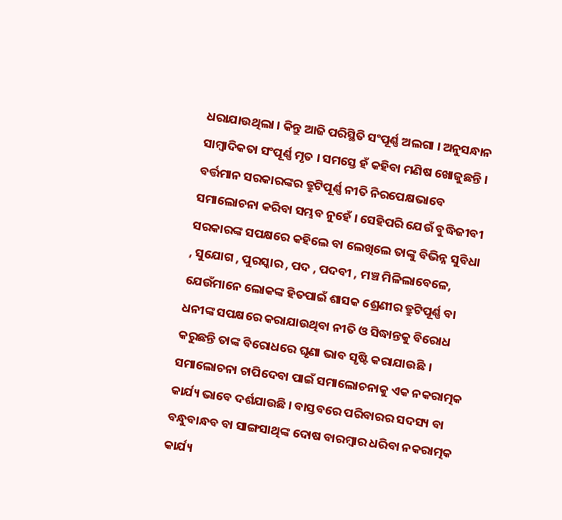ଧରାଯାଉଥିଲା । କିନ୍ତୁ ଆଜି ପରିସ୍ଥିତି ସଂପୂର୍ଣ୍ଣ ଅଲଗା । ଅନୁସନ୍ଧାନ ସାମ୍ବାଦିକତା ସଂପୂର୍ଣ୍ଣ ମୃତ । ସମସ୍ତେ ହଁ କହିବା ମଣିଷ ଖୋଜୁଛନ୍ତି ।
ବର୍ତ୍ତମାନ ସରକାରଙ୍କର ତ୍ରୁଟିପୂର୍ଣ୍ଣ ନୀତି ନିରପେକ୍ଷଭାବେ ସମାଲୋଚନା କରିବା ସମ୍ଭବ ନୁହେଁ । ସେହିପରି ଯେଉଁ ବୁଦ୍ଧିଜୀବୀ ସରକାରଙ୍କ ସପକ୍ଷରେ କହିଲେ ବା ଲେଖିଲେ ତାଙ୍କୁ ବିଭିନ୍ନ ସୁବିଧା , ସୁଯୋଗ , ପୁରସ୍କାର , ପଦ , ପଦବୀ , ମଞ୍ଚ ମିଳିଲାବେଳେ, ଯେଉଁମାନେ ଲୋକଙ୍କ ହିତପାଇଁ ଶାସକ ଶ୍ରେଣୀର ତ୍ରୁଟିପୂର୍ଣ୍ଣ ବା ଧନୀଙ୍କ ସପକ୍ଷରେ କରାଯାଉଥିବା ନୀତି ଓ ସିଦ୍ଧାନ୍ତକୁ ବିରୋଧ କରୁଛନ୍ତି ତାଙ୍କ ବିରୋଧରେ ଘୃଣା ଭାବ ସୃଷ୍ଟି କରାଯାଉଛି । ସମାଲୋଚନା ଚାପିଦେବା ପାଇଁ ସମାଲୋଚନାକୁ ଏକ ନକରାତ୍ମକ କାର୍ଯ୍ୟ ଭାବେ ଦର୍ଶଯାଉଛି । ବାସ୍ତବରେ ପରିବାରର ସଦସ୍ୟ ବା ବନ୍ଧୁବାନ୍ଧବ ବା ସାଙ୍ଗସାଥିଙ୍କ ଦୋଷ ବାରମ୍ବାର ଧରିବା ନକରାତ୍ମକ କାର୍ଯ୍ୟ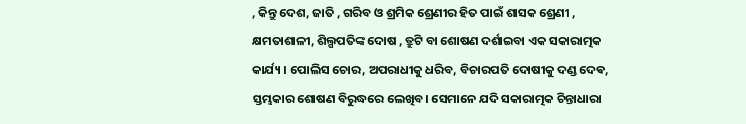, କିନ୍ତୁ ଦେଶ, ଜାତି , ଗରିବ ଓ ଶ୍ରମିକ ଶ୍ରେଣୀର ହିତ ପାଇଁ ଶାସକ ଶ୍ରେଣୀ , କ୍ଷମତାଶାଳୀ, ଶିଲ୍ପପତିଙ୍କ ଦୋଷ , ତ୍ରୁଟି ବା ଶୋଷଣ ଦର୍ଶାଇବା ଏକ ସକାରାତ୍ମକ କାର୍ଯ୍ୟ । ପୋଲିସ ଚୋର, ଅପରାଧୀକୁ ଧରିବ, ବିଚାରପତି ଦୋଷୀକୁ ଦଣ୍ଡ ଦେଵ, ସ୍ତମ୍ଭକାର ଶୋଷଣ ବିରୁଦ୍ଧରେ ଲେଖିବ। ସେମାନେ ଯଦି ସକାରାତ୍ମକ ଚିନ୍ତାଧାରା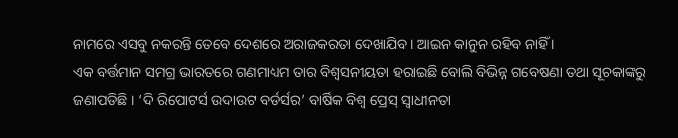ନାମରେ ଏସବୁ ନକରନ୍ତି ତେବେ ଦେଶରେ ଅରାଜକରତା ଦେଖାଯିବ। ଆଇନ କାନୁନ ରହିବ ନାହିଁ ।
ଏକ ବର୍ତ୍ତମାନ ସମଗ୍ର ଭାରତରେ ଗଣମାଧ୍ୟମ ତାର ବିଶ୍ୱସନୀୟତା ହରାଇଛି ବୋଲି ବିଭିନ୍ନ ଗବେଷଣା ତଥା ସୂଚକାଙ୍କରୁ ଜଣାପଡିଛି । ‘ଦି ରିପୋଟର୍ସ ଉଦାଉଟ ବର୍ଡର୍ସର’ ବାର୍ଷିକ ବିଶ୍ୱ ପ୍ରେସ୍ ସ୍ୱାଧୀନତା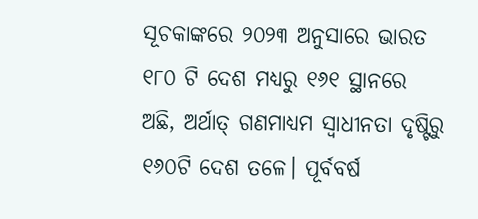ସୂଚକାଙ୍କରେ ୨୦୨୩ ଅନୁସାରେ ଭାରତ ୧୮୦ ଟି ଦେଶ ମଧ୍ୟରୁ ୧୬୧ ସ୍ଥାନରେ ଅଛି, ଅର୍ଥାତ୍ ଗଣମାଧ୍ୟମ ସ୍ୱାଧୀନତା ଦୃଷ୍ଟିରୁ ୧୬୦ଟି ଦେଶ ତଳେ। ପୂର୍ବବର୍ଷ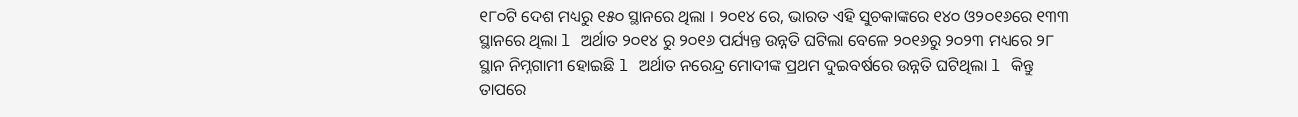୧୮୦ଟି ଦେଶ ମଧ୍ୟରୁ ୧୫୦ ସ୍ଥାନରେ ଥିଲା । ୨୦୧୪ ରେ, ଭାରତ ଏହି ସୁଚକାଙ୍କରେ ୧୪୦ ଓ୨୦୧୬ରେ ୧୩୩ ସ୍ଥାନରେ ଥିଲା l ଅର୍ଥାତ ୨୦୧୪ ରୁ ୨୦୧୬ ପର୍ଯ୍ୟନ୍ତ ଉନ୍ନତି ଘଟିଲା ବେଳେ ୨୦୧୬ରୁ ୨୦୨୩ ମଧ୍ୟରେ ୨୮ ସ୍ଥାନ ନିମ୍ନଗାମୀ ହୋଇଛି l ଅର୍ଥାତ ନରେନ୍ଦ୍ର ମୋଦୀଙ୍କ ପ୍ରଥମ ଦୁଇବର୍ଷରେ ଉନ୍ନତି ଘଟିଥିଲା l କିନ୍ତୁ ତାପରେ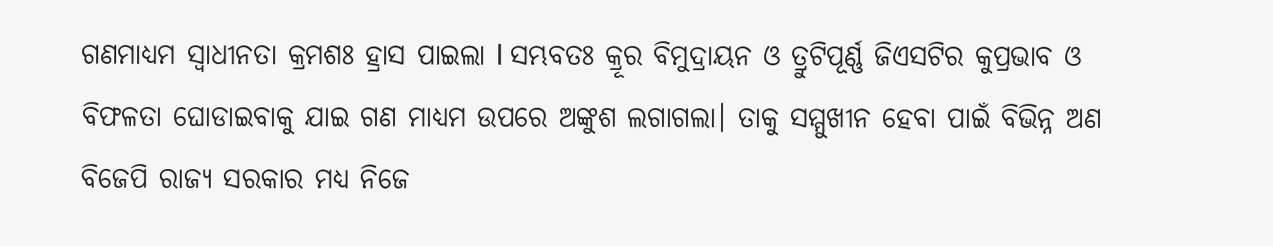ଗଣମାଧ୍ୟମ ସ୍ଵାଧୀନତା କ୍ରମଶଃ ହ୍ରାସ ପାଇଲା l ସମ୍ଭବତଃ କ୍ରୂର ବିମୁଦ୍ରାୟନ ଓ ତ୍ରୁଟିପୂର୍ଣ୍ଣ ଜିଏସଟିର କୁପ୍ରଭାବ ଓ ବିଫଳତା ଘୋଡାଇବାକୁ ଯାଇ ଗଣ ମାଧ୍ୟମ ଉପରେ ଅଙ୍କୁଶ ଲଗାଗଲା। ତାକୁ ସମ୍ମୁଖୀନ ହେବା ପାଇଁ ବିଭିନ୍ନ ଅଣ ବିଜେପି ରାଜ୍ୟ ସରକାର ମଧ୍ୟ ନିଜେ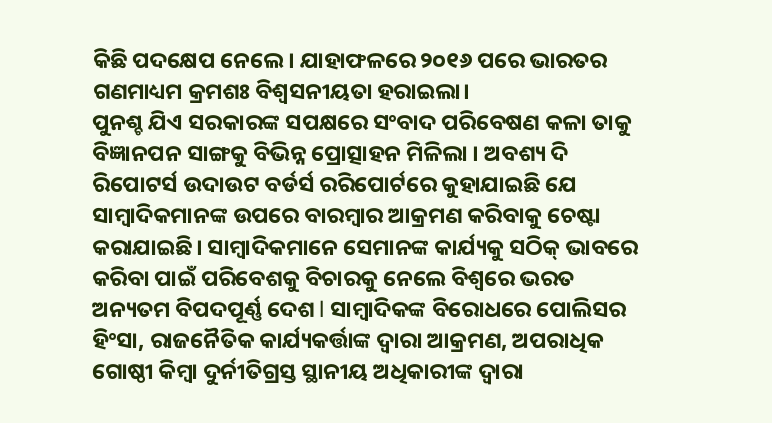କିଛି ପଦକ୍ଷେପ ନେଲେ। ଯାହାଫଳରେ ୨୦୧୬ ପରେ ଭାରତର ଗଣମାଧ୍ୟମ କ୍ରମଶଃ ବିଶ୍ୱସନୀୟତା ହରାଇଲା।
ପୁନଶ୍ଚ ଯିଏ ସରକାରଙ୍କ ସପକ୍ଷରେ ସଂବାଦ ପରିବେଷଣ କଳା ତାକୁ ବିଜ୍ଞାନପନ ସାଙ୍ଗକୁ ବିଭିନ୍ନ ପ୍ରୋତ୍ସାହନ ମିଳିଲା । ଅବଶ୍ୟ ଦି ରିପୋଟର୍ସ ଉଦାଉଟ ବର୍ଡର୍ସ ରରିପୋର୍ଟରେ କୁହାଯାଇଛି ଯେ ସାମ୍ବାଦିକମାନଙ୍କ ଉପରେ ବାରମ୍ବାର ଆକ୍ରମଣ କରିବାକୁ ଚେଷ୍ଟା କରାଯାଇଛି। ସାମ୍ବାଦିକମାନେ ସେମାନଙ୍କ କାର୍ଯ୍ୟକୁ ସଠିକ୍ ଭାବରେ କରିବା ପାଇଁ ପରିବେଶକୁ ବିଚାରକୁ ନେଲେ ବିଶ୍ୱରେ ଭରତ ଅନ୍ୟତମ ବିପଦପୂର୍ଣ୍ଣ ଦେଶ l ସାମ୍ବାଦିକଙ୍କ ବିରୋଧରେ ପୋଲିସର ହିଂସା, ରାଜନୈତିକ କାର୍ଯ୍ୟକର୍ତ୍ତାଙ୍କ ଦ୍ଵାରା ଆକ୍ରମଣ, ଅପରାଧିକ ଗୋଷ୍ଠୀ କିମ୍ବା ଦୁର୍ନୀତିଗ୍ରସ୍ତ ସ୍ଥାନୀୟ ଅଧିକାରୀଙ୍କ ଦ୍ଵାରା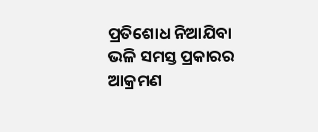ପ୍ରତିଶୋଧ ନିଆଯିବା ଭଳି ସମସ୍ତ ପ୍ରକାରର ଆକ୍ରମଣ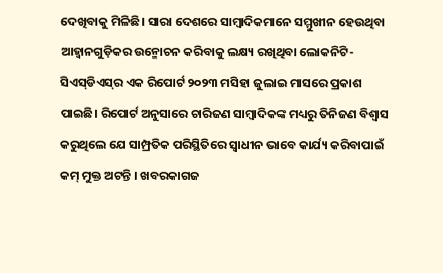ଦେଖିବାକୁ ମିଳିଛି। ସାରା ଦେଶରେ ସାମ୍ବାଦିକମାନେ ସମ୍ମୁଖୀନ ହେଉଥିବା ଆହ୍ୱାନଗୁଡ଼ିକର ଉନ୍ମୋଚନ କରିବାକୁ ଲକ୍ଷ୍ୟ ରଖିଥିବା ଲୋକନିଟି-ସିଏସ୍‌ଡିଏସ୍‌ର ଏକ ରିପୋର୍ଟ ୨୦୨୩ ମସିହା ଜୁଲାଇ ମାସରେ ପ୍ରକାଶ ପାଇଛି। ରିପୋର୍ଟ ଅନୁସାରେ ଚାରିଜଣ ସାମ୍ବାଦିକଙ୍କ ମଧ୍ୟରୁ ତିନିଜଣ ବିଶ୍ୱାସ କରୁଥିଲେ ଯେ ସାମ୍ପ୍ରତିକ ପରିସ୍ଥିତିରେ ସ୍ଵାଧୀନ ଭାବେ କାର୍ଯ୍ୟ କରିବାପାଇଁ କମ୍ ମୁକ୍ତ ଅଟନ୍ତି । ଖବରକାଗଜ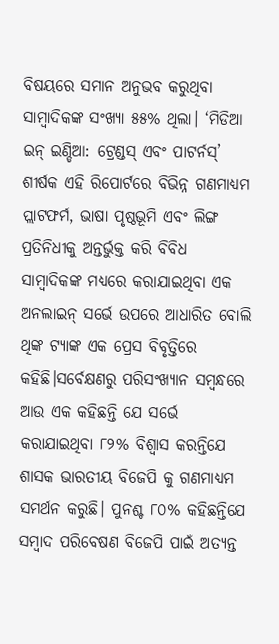ବିଷୟରେ ସମାନ ଅନୁଭବ କରୁଥିବା ସାମ୍ବାଦିକଙ୍କ ସଂଖ୍ୟା ୫୫% ଥିଲା। ‘ମିଡିଆ ଇନ୍ ଇଣ୍ଡିଆ: ଟ୍ରେଣ୍ଡସ୍ ଏବଂ ପାଟର୍ନସ୍’ ଶୀର୍ଷକ ଏହି ରିପୋର୍ଟରେ ବିଭିନ୍ନ ଗଣମାଧ୍ୟମ ପ୍ଲାଟଫର୍ମ, ଭାଷା ପୃଷ୍ଠଭୂମି ଏବଂ ଲିଙ୍ଗ ପ୍ରତିନିଧୀକୁ ଅନ୍ତର୍ଭୁକ୍ତ କରି ବିବିଧ ସାମ୍ବାଦିକଙ୍କ ମଧ୍ୟରେ କରାଯାଇଥିବା ଏକ ଅନଲାଇନ୍ ସର୍ଭେ ଉପରେ ଆଧାରିତ ବୋଲି ଥିଙ୍କ ଟ୍ୟାଙ୍କ ଏକ ପ୍ରେସ ବିବୃତ୍ତିରେ କହିଛି।ସର୍ବେକ୍ଷଣରୁ ପରିସଂଖ୍ୟାନ ସମ୍ବନ୍ଧରେ ଆଉ ଏକ କହିଛନ୍ତି ଯେ ସର୍ଭେ କରାଯାଇଥିବା ୮୨% ବିଶ୍ବାସ କରନ୍ତିଯେ ଶାସକ ଭାରତୀୟ ବିଜେପି କୁ ଗଣମାଧ୍ୟମ ସମର୍ଥନ କରୁଛି। ପୁନଶ୍ଚ ୮୦% କହିଛନ୍ତିଯେ ସମ୍ବାଦ ପରିବେଷଣ ବିଜେପି ପାଇଁ ଅତ୍ୟନ୍ତ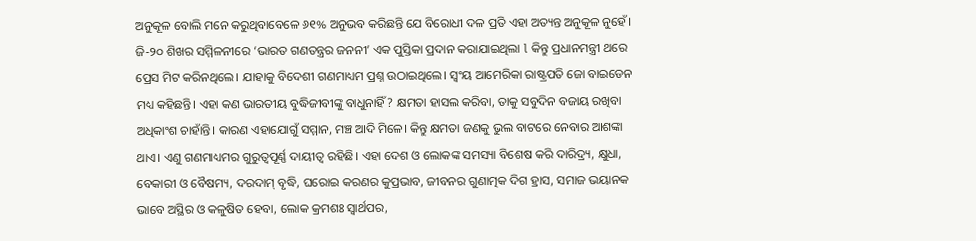ଅନୁକୂଳ ବୋଲି ମନେ କରୁଥିବାବେଳେ ୬୧% ଅନୁଭବ କରିଛନ୍ତି ଯେ ବିରୋଧୀ ଦଳ ପ୍ରତି ଏହା ଅତ୍ୟନ୍ତ ଅନୁକୂଳ ନୁହେଁ।
ଜି-୨୦ ଶିଖର ସମ୍ମିଳନୀରେ ‘ଭାରତ ଗଣତନ୍ତ୍ରର ଜନନୀ’ ଏକ ପୁସ୍ତିକା ପ୍ରଦାନ କରାଯାଇଥିଲା l କିନ୍ତୁ ପ୍ରଧାନମନ୍ତ୍ରୀ ଥରେ ପ୍ରେସ ମିଟ କରିନଥିଲେ। ଯାହାକୁ ବିଦେଶୀ ଗଣମାଧ୍ୟମ ପ୍ରଶ୍ନ ଉଠାଇଥିଲେ। ସ୍ଵଂୟ ଆମେରିକା ରାଷ୍ଟ୍ରପତି ଜୋ ବାଇଡେନ ମଧ୍ୟ କହିଛନ୍ତି। ଏହା କଣ ଭାରତୀୟ ବୁଦ୍ଧିଜୀବୀଙ୍କୁ ବାଧୁନାହିଁ? କ୍ଷମତା ହାସଲ କରିବା, ତାକୁ ସବୁଦିନ ବଜାୟ ରଖିବା ଅଧିକାଂଶ ଚାହାଁନ୍ତି। କାରଣ ଏହାଯୋଗୁଁ ସମ୍ମାନ, ମଞ୍ଚ ଆଦି ମିଳେ। କିନ୍ତୁ କ୍ଷମତା ଜଣକୁ ଭୁଲ ବାଟରେ ନେବାର ଆଶଙ୍କା ଥାଏ। ଏଣୁ ଗଣମାଧ୍ୟମର ଗୁରୁତ୍ୱପୂର୍ଣ୍ଣ ଦାୟୀତ୍ବ ରହିଛି। ଏହା ଦେଶ ଓ ଲୋକଙ୍କ ସମସ୍ୟା ବିଶେଷ କରି ଦାରିଦ୍ର୍ୟ, କ୍ଷୁଧା, ବେକାରୀ ଓ ବୈଷମ୍ୟ, ଦରଦାମ୍ ବୃଦ୍ଧି, ଘରୋଇ କରଣର କୁପ୍ରଭାବ, ଜୀବନର ଗୁଣାତ୍ମକ ଦିଗ ହ୍ରାସ, ସମାଜ ଭୟାନକ ଭାବେ ଅସ୍ଥିର ଓ କଳୁଷିତ ହେବା, ଲୋକ କ୍ରମଶଃ ସ୍ୱାର୍ଥପର,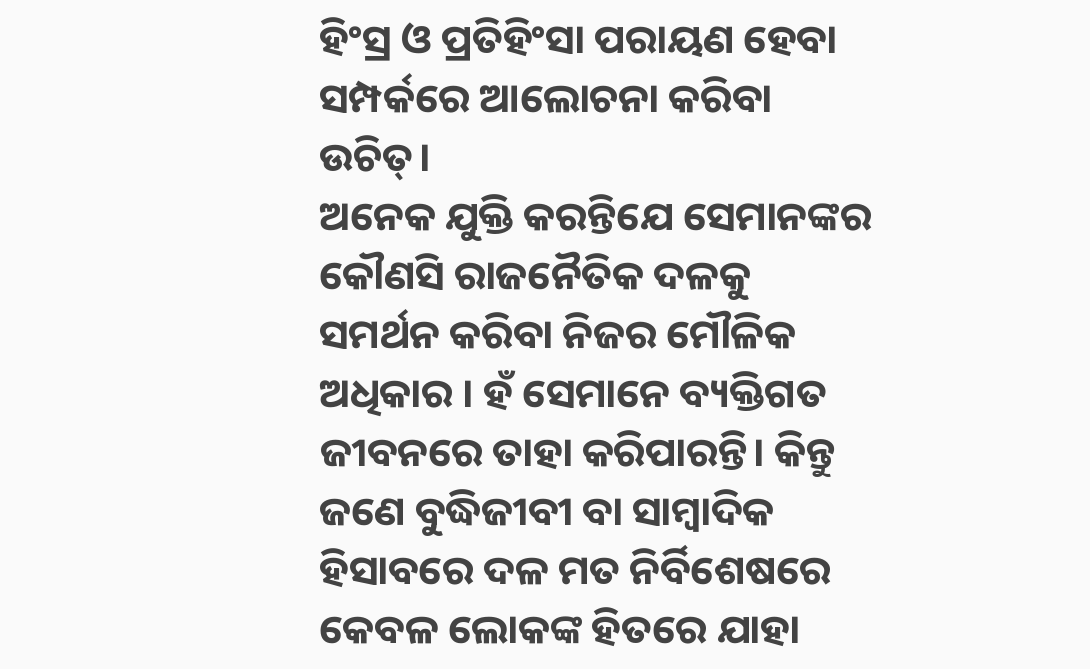ହିଂସ୍ର ଓ ପ୍ରତିହିଂସା ପରାୟଣ ହେବା ସମ୍ପର୍କରେ ଆଲୋଚନା କରିବା ଉଚିତ୍।
ଅନେକ ଯୁକ୍ତି କରନ୍ତିଯେ ସେମାନଙ୍କର କୌଣସି ରାଜନୈତିକ ଦଳକୁ ସମର୍ଥନ କରିବା ନିଜର ମୌଳିକ ଅଧିକାର । ହଁ ସେମାନେ ବ୍ୟକ୍ତିଗତ ଜୀବନରେ ତାହା କରିପାରନ୍ତି। କିନ୍ତୁ ଜଣେ ବୁଦ୍ଧିଜୀବୀ ବା ସାମ୍ବାଦିକ ହିସାବରେ ଦଳ ମତ ନିର୍ବିଶେଷରେ କେବଳ ଲୋକଙ୍କ ହିତରେ ଯାହା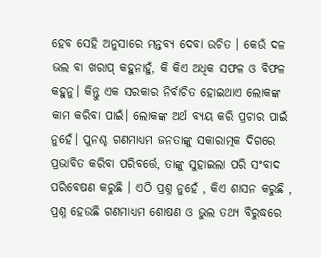ହେବ ସେହି ଅନୁସାରେ ମନ୍ତବ୍ୟ ଦେବା ଉଚିତ । କେଉଁ ଦଳ ଭଲ ବା ଖରାପ୍ କହୁନାହୁଁ, କି କିଏ ଅଧିକ ସଫଳ ଓ ବିଫଳ କହୁନୁ। କିନ୍ତୁ ଏକ ସରକାର ନିର୍ବାଚିତ ହୋଇଥାଏ ଲୋକଙ୍କ କାମ କରିବା ପାଇଁ। ଲୋକଙ୍କ ଅର୍ଥ ବ୍ୟୟ କରି ପ୍ରଚାର ପାଇଁ ନୁହେଁ। ପୁନଶ୍ଚ ଗଣମାଧ୍ୟମ ଜନତାଙ୍କୁ ସକାରାତ୍ମକ ଦିଗରେ ପ୍ରଭାବିତ କରିବା ପରିବର୍ତ୍ତେ, ତାଙ୍କୁ ସୁହାଇଲା ପରି ସଂବାଦ ପରିବେଷଣ କରୁଛି । ଏଠି ପ୍ରଶ୍ନ ନୁହେଁ , କିଏ ଶାସନ କରୁଛି , ପ୍ରଶ୍ନ ହେଉଛି ଗଣମାଧ୍ୟମ ଶୋଷଣ ଓ ଭୁଲ ତଥ୍ୟ ବିରୁଦ୍ଧରେ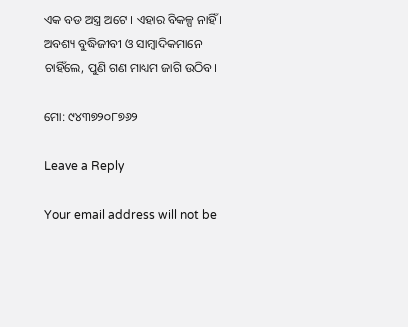ଏକ ବଡ ଅସ୍ତ୍ର ଅଟେ । ଏହାର ବିକଳ୍ପ ନାହିଁ । ଅବଶ୍ୟ ବୁଦ୍ଧିଜୀବୀ ଓ ସାମ୍ୱାଦିକମାନେ ଚାହିଁଲେ, ପୁଣି ଗଣ ମାଧ୍ୟମ ଜାଗି ଉଠିବ।

ମୋ: ୯୪୩୭୨୦୮୭୬୨

Leave a Reply

Your email address will not be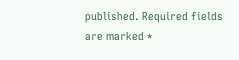published. Required fields are marked *